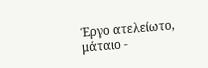Έργο ατελείωτο, μάταιο -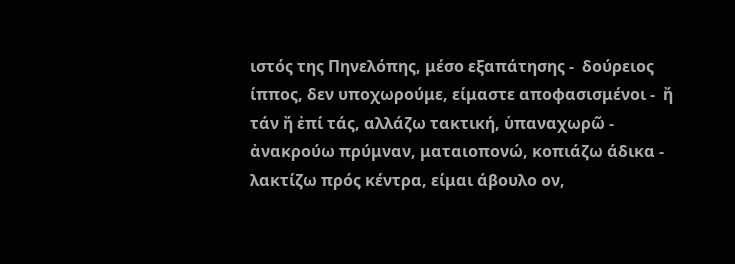ιστός της Πηνελόπης, μέσο εξαπάτησης -  δούρειος ίππος, δεν υποχωρούμε, είμαστε αποφασισμένοι -  ἤ τάν ἤ ἐπί τάς, αλλάζω τακτική, ὑπαναχωρῶ -  ἀνακρούω πρύμναν, ματαιοπονώ, κοπιάζω άδικα -  λακτίζω πρός κέντρα, είμαι άβουλο ον,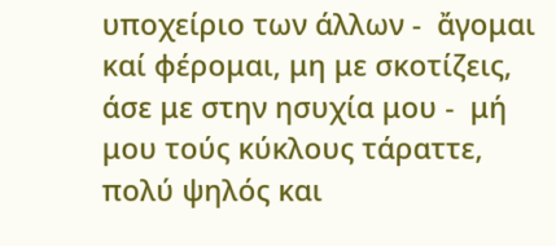υποχείριο των άλλων -  ἄγομαι καί φέρομαι, μη με σκοτίζεις, άσε με στην ησυχία μου -  μή μου τούς κύκλους τάραττε, πολύ ψηλός και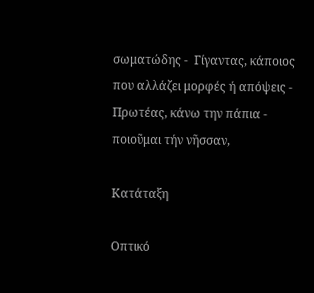σωματώδης -  Γίγαντας, κάποιος που αλλάζει μορφές ή απόψεις -  Πρωτέας, κάνω την πάπια -  ποιοῦμαι τήν νῆσσαν,

Κατάταξη

Οπτικό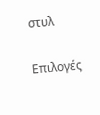στυλ

Επιλογές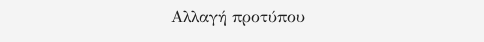Αλλαγή προτύπου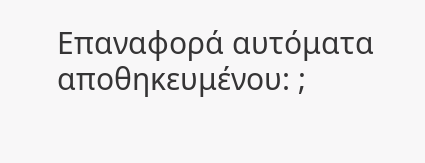Επαναφορά αυτόματα αποθηκευμένου: ;